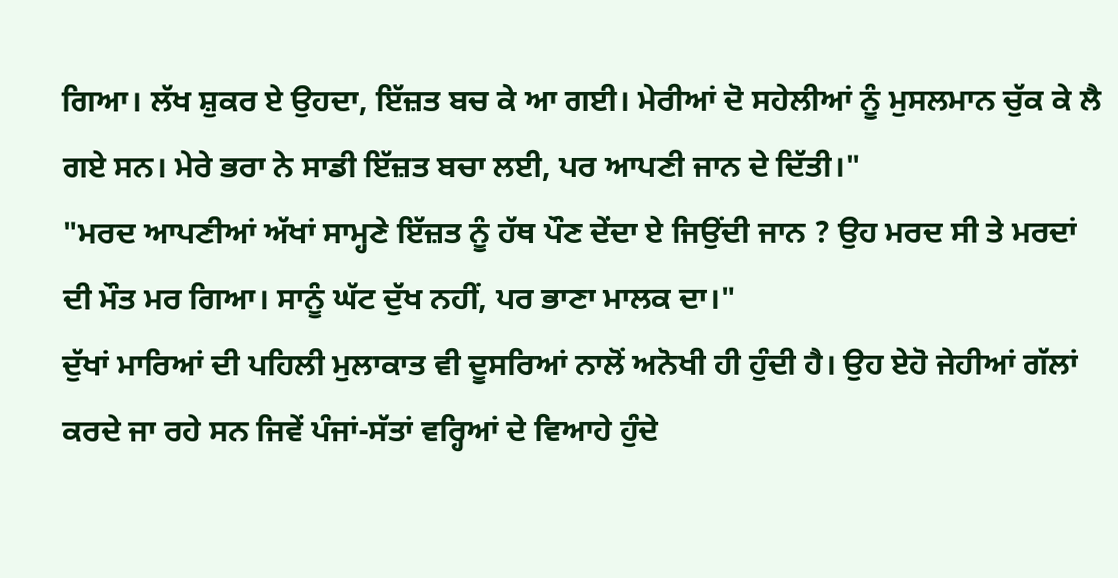ਗਿਆ। ਲੱਖ ਸ਼ੁਕਰ ਏ ਉਹਦਾ, ਇੱਜ਼ਤ ਬਚ ਕੇ ਆ ਗਈ। ਮੇਰੀਆਂ ਦੋ ਸਹੇਲੀਆਂ ਨੂੰ ਮੁਸਲਮਾਨ ਚੁੱਕ ਕੇ ਲੈ ਗਏ ਸਨ। ਮੇਰੇ ਭਰਾ ਨੇ ਸਾਡੀ ਇੱਜ਼ਤ ਬਚਾ ਲਈ, ਪਰ ਆਪਣੀ ਜਾਨ ਦੇ ਦਿੱਤੀ।"
"ਮਰਦ ਆਪਣੀਆਂ ਅੱਖਾਂ ਸਾਮ੍ਹਣੇ ਇੱਜ਼ਤ ਨੂੰ ਹੱਥ ਪੌਣ ਦੇਂਦਾ ਏ ਜਿਉਂਦੀ ਜਾਨ ? ਉਹ ਮਰਦ ਸੀ ਤੇ ਮਰਦਾਂ ਦੀ ਮੌਤ ਮਰ ਗਿਆ। ਸਾਨੂੰ ਘੱਟ ਦੁੱਖ ਨਹੀਂ, ਪਰ ਭਾਣਾ ਮਾਲਕ ਦਾ।"
ਦੁੱਖਾਂ ਮਾਰਿਆਂ ਦੀ ਪਹਿਲੀ ਮੁਲਾਕਾਤ ਵੀ ਦੂਸਰਿਆਂ ਨਾਲੋਂ ਅਨੋਖੀ ਹੀ ਹੁੰਦੀ ਹੈ। ਉਹ ਏਹੋ ਜੇਹੀਆਂ ਗੱਲਾਂ ਕਰਦੇ ਜਾ ਰਹੇ ਸਨ ਜਿਵੇਂ ਪੰਜਾਂ-ਸੱਤਾਂ ਵਰ੍ਹਿਆਂ ਦੇ ਵਿਆਹੇ ਹੁੰਦੇ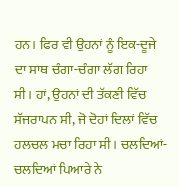ਹਨ। ਫਿਰ ਵੀ ਉਹਨਾਂ ਨੂੰ ਇਕ-ਦੂਜੇ ਦਾ ਸਾਥ ਚੰਗਾ-ਚੰਗਾ ਲੱਗ ਰਿਹਾ ਸੀ। ਹਾਂ, ਉਹਨਾਂ ਦੀ ਤੱਕਣੀ ਵਿੱਚ ਸੱਜਰਾਪਨ ਸੀ, ਜੋ ਦੋਹਾਂ ਦਿਲਾਂ ਵਿੱਚ ਹਲਚਲ ਮਚਾ ਰਿਹਾ ਸੀ। ਚਲਦਿਆਂ-ਚਲਦਿਆਂ ਪਿਆਰੇ ਨੇ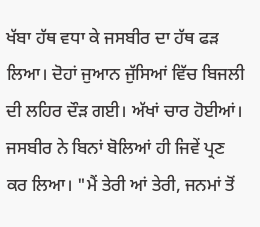ਖੱਬਾ ਹੱਥ ਵਧਾ ਕੇ ਜਸਬੀਰ ਦਾ ਹੱਥ ਫੜ ਲਿਆ। ਦੋਹਾਂ ਜੁਆਨ ਜੁੱਸਿਆਂ ਵਿੱਚ ਬਿਜਲੀ ਦੀ ਲਹਿਰ ਦੌੜ ਗਈ। ਅੱਖਾਂ ਚਾਰ ਹੋਈਆਂ। ਜਸਬੀਰ ਨੇ ਬਿਨਾਂ ਬੋਲਿਆਂ ਹੀ ਜਿਵੇਂ ਪ੍ਰਣ ਕਰ ਲਿਆ। "ਮੈਂ ਤੇਰੀ ਆਂ ਤੇਰੀ, ਜਨਮਾਂ ਤੋਂ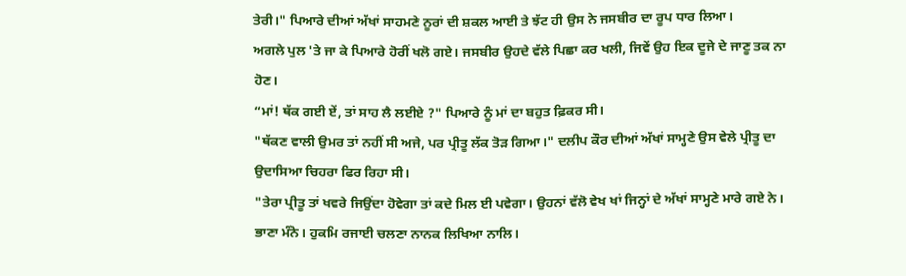ਤੇਰੀ।" ਪਿਆਰੇ ਦੀਆਂ ਅੱਖਾਂ ਸਾਹਮਣੇ ਨੂਰਾਂ ਦੀ ਸ਼ਕਲ ਆਈ ਤੇ ਝੱਟ ਹੀ ਉਸ ਨੇ ਜਸਬੀਰ ਦਾ ਰੂਪ ਧਾਰ ਲਿਆ।
ਅਗਲੇ ਪੁਲ 'ਤੇ ਜਾ ਕੇ ਪਿਆਰੇ ਹੋਰੀਂ ਖਲੋ ਗਏ। ਜਸਬੀਰ ਉਹਦੇ ਵੱਲੇ ਪਿਛਾ ਕਰ ਖਲੀ, ਜਿਵੇਂ ਉਹ ਇਕ ਦੂਜੇ ਦੇ ਜਾਣੂ ਤਕ ਨਾ ਹੋਣ।
“ਮਾਂ! ਥੱਕ ਗਈ ਏਂ, ਤਾਂ ਸਾਹ ਲੈ ਲਈਏ ?" ਪਿਆਰੇ ਨੂੰ ਮਾਂ ਦਾ ਬਹੁਤ ਫ਼ਿਕਰ ਸੀ।
"ਥੱਕਣ ਵਾਲੀ ਉਮਰ ਤਾਂ ਨਹੀਂ ਸੀ ਅਜੇ, ਪਰ ਪ੍ਰੀਤੂ ਲੱਕ ਤੋੜ ਗਿਆ।" ਦਲੀਪ ਕੌਰ ਦੀਆਂ ਅੱਖਾਂ ਸਾਮ੍ਹਣੇ ਉਸ ਵੇਲੇ ਪ੍ਰੀਤੂ ਦਾ ਉਦਾਸਿਆ ਚਿਹਰਾ ਫਿਰ ਰਿਹਾ ਸੀ।
"ਤੇਰਾ ਪ੍ਰੀਤੂ ਤਾਂ ਖਵਰੇ ਜਿਉਂਦਾ ਹੋਵੇਗਾ ਤਾਂ ਕਦੇ ਮਿਲ ਈ ਪਵੇਗਾ। ਉਹਨਾਂ ਵੱਲੋ ਵੇਖ ਖਾਂ ਜਿਨ੍ਹਾਂ ਦੇ ਅੱਖਾਂ ਸਾਮ੍ਹਣੇ ਮਾਰੇ ਗਏ ਨੇ। ਭਾਣਾ ਮੰਨੋ। ਹੁਕਮਿ ਰਜਾਈ ਚਲਣਾ ਨਾਨਕ ਲਿਖਿਆ ਨਾਲਿ।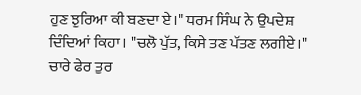ਹੁਣ ਝੁਰਿਆ ਕੀ ਬਣਦਾ ਏ।" ਧਰਮ ਸਿੰਘ ਨੇ ਉਪਦੇਸ਼ ਦਿੰਦਿਆਂ ਕਿਹਾ। "ਚਲੋ ਪੁੱਤ, ਕਿਸੇ ਤਣ ਪੱਤਣ ਲਗੀਏ।"
ਚਾਰੇ ਫੇਰ ਤੁਰ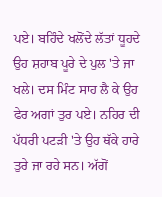ਪਏ। ਬਹਿੰਦੇ ਖਲੋਂਦੇ ਲੱਤਾਂ ਧੂਹਦੇ ਉਹ ਸ਼ਹਾਬ ਪੂਰੇ ਦੇ ਪੁਲ 'ਤੇ ਜਾ ਖਲੇ। ਦਸ ਮਿੰਟ ਸਾਹ ਲੈ ਕੇ ਉਹ ਫੇਰ ਅਗਾਂ ਤੁਰ ਪਏ। ਨਹਿਰ ਦੀ ਪੱਧਰੀ ਪਟੜੀ 'ਤੇ ਉਹ ਥੱਕੇ ਹਾਰੇ ਤੁਰੇ ਜਾ ਰਹੇ ਸਨ। ਅੱਗੋਂ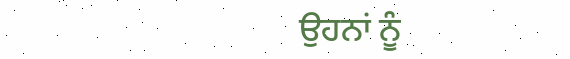ਉਹਨਾਂ ਨੂੰ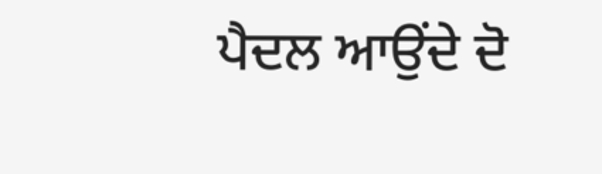ਪੈਦਲ ਆਉਂਦੇ ਦੋ